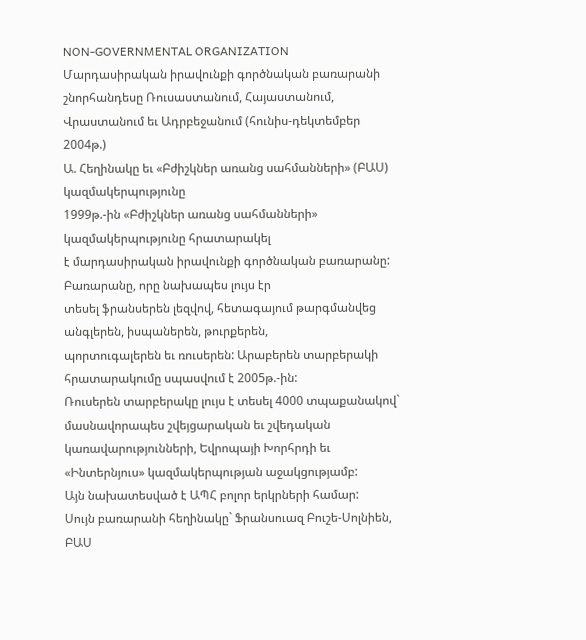NON-GOVERNMENTAL ORGANIZATION
Մարդասիրական իրավունքի գործնական բառարանի շնորհանդեսը Ռուսաստանում, Հայաստանում, Վրաստանում եւ Ադրբեջանում (հունիս-դեկտեմբեր 2004թ.)
Ա. Հեղինակը եւ «Բժիշկներ առանց սահմանների» (ԲԱՍ) կազմակերպությունը
1999թ.-ին «Բժիշկներ առանց սահմանների» կազմակերպությունը հրատարակել
է մարդասիրական իրավունքի գործնական բառարանը: Բառարանը, որը նախապես լույս էր
տեսել ֆրանսերեն լեզվով, հետագայում թարգմանվեց անգլերեն, իսպաներեն, թուրքերեն,
պորտուգալերեն եւ ռուսերեն: Արաբերեն տարբերակի հրատարակումը սպասվում է 2005թ.-ին:
Ռուսերեն տարբերակը լույս է տեսել 4000 տպաքանակով` մասնավորապես շվեյցարական եւ շվեդական
կառավարությունների, Եվրոպայի Խորհրդի եւ «Ինտերնյուս» կազմակերպության աջակցությամբ:
Այն նախատեսված է ԱՊՀ բոլոր երկրների համար:
Սույն բառարանի հեղինակը` Ֆրանսուազ Բուշե-Սոլնիեն, ԲԱՍ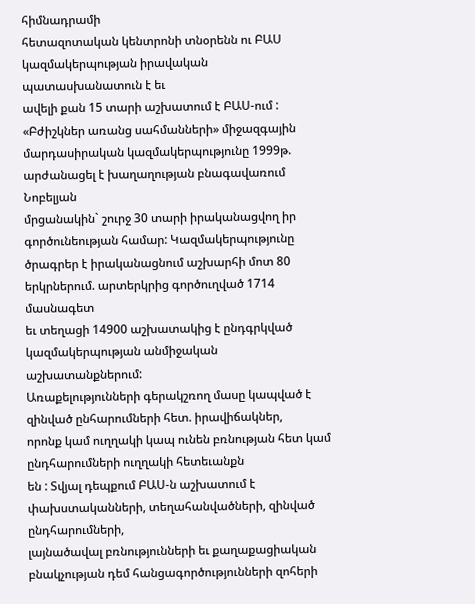հիմնադրամի
հետազոտական կենտրոնի տնօրենն ու ԲԱՍ կազմակերպության իրավական պատասխանատուն է եւ
ավելի քան 15 տարի աշխատում է ԲԱՍ-ում : «Բժիշկներ առանց սահմանների» միջազգային
մարդասիրական կազմակերպությունը 1999թ. արժանացել է խաղաղության բնագավառում Նոբելյան
մրցանակին` շուրջ 30 տարի իրականացվող իր գործունեության համար: Կազմակերպությունը
ծրագրեր է իրականացնում աշխարհի մոտ 80 երկրներում. արտերկրից գործուղված 1714 մասնագետ
եւ տեղացի 14900 աշխատակից է ընդգրկված կազմակերպության անմիջական աշխատանքներում:
Առաքելությունների գերակշռող մասը կապված է զինված ընհարումների հետ. իրավիճակներ,
որոնք կամ ուղղակի կապ ունեն բռնության հետ կամ ընդհարումների ուղղակի հետեւանքն
են : Տվյալ դեպքում ԲԱՍ-ն աշխատում է փախստականների, տեղահանվածների, զինված ընդհարումների,
լայնածավալ բռնությունների եւ քաղաքացիական բնակչության դեմ հանցագործությունների զոհերի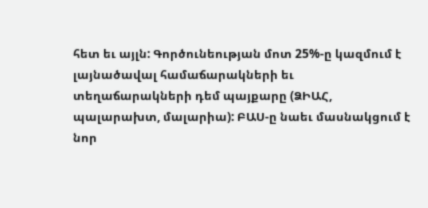հետ եւ այլն: Գործունեության մոտ 25%-ը կազմում է լայնածավալ համաճարակների եւ
տեղաճարակների դեմ պայքարը (ՁԻԱՀ, պալարախտ, մալարիա): ԲԱՍ-ը նաեւ մասնակցում է
նոր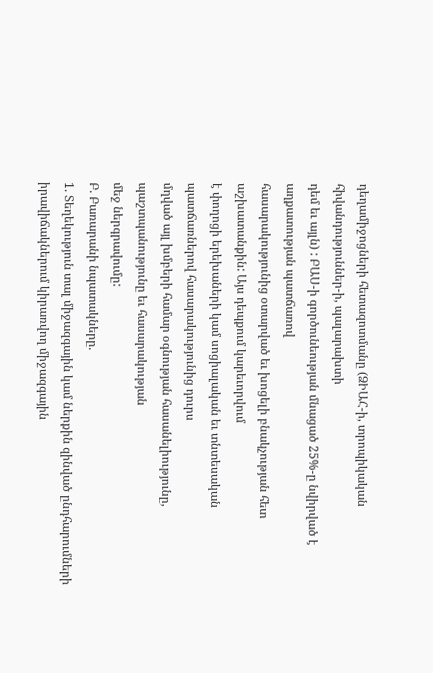դեղամիջոցների հետազոտմանը (ՁԻԱՀ-ի, տրոպիկական հիվանդություններ-ի, պալարախտի
դեմ եւ այլն) : ԲԱՍ-ի գործունեության մնացած 25%-ը նվիրված է աղքատության պատճառով
հասարակությունից օտարված եւ խոցելի բնակչության հետ աշխատանքին: Այս դեպքում կարեւորվում
է փողոցի երեխաների կամ սոցիալական եւ տնտեսական պատճառներով հասարակությունից դուրս
մղված այլ խմբերի համար օգնության հասանելիությունը, պաշտպանությունը եւ հասարակության
մեջ ներգրավումը:
Բ. Բառարանի նպատակները.
1. Տեղեկություն տալ միջազգային կամ ներքին զինված ընդհարումների
իրավիճակներում կիրառվող միջազգային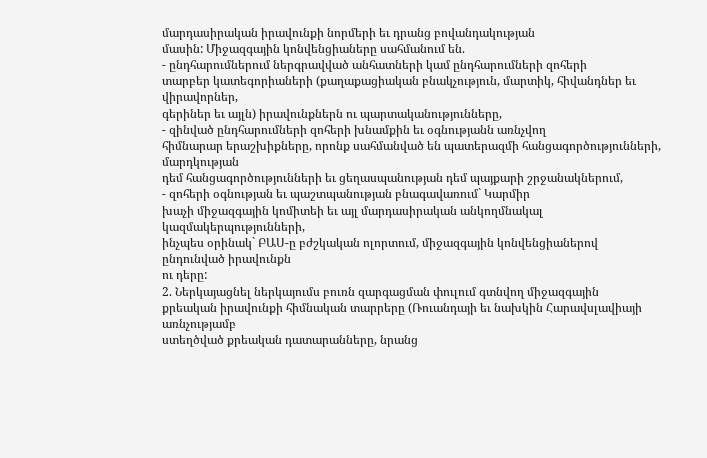մարդասիրական իրավունքի նորմերի եւ դրանց բովանդակության
մասին: Միջազգային կոնվենցիաները սահմանում են.
- ընդհարումներում ներգրավված անհատների կամ ընդհարումների զոհերի
տարբեր կատեգորիաների (քաղաքացիական բնակչություն, մարտիկ, հիվանդներ եւ վիրավորներ,
գերիներ եւ այլն) իրավունքներն ու պարտականությունները,
- զինված ընդհարումների զոհերի խնամքին եւ օգնությանն առնչվող
հիմնարար երաշխիքները, որոնք սահմանված են պատերազմի հանցագործությունների, մարդկության
դեմ հանցագործությունների եւ ցեղասպանության դեմ պայքարի շրջանակներում,
- զոհերի օգնության եւ պաշտպանության բնագավառում` Կարմիր
խաչի միջազգային կոմիտեի եւ այլ մարդասիրական անկողմնակալ կազմակերպությունների,
ինչպես օրինակ` ԲԱՍ-ը բժշկական ոլորտում, միջազգային կոնվենցիաներով ընդունված իրավունքն
ու դերը:
2. Ներկայացնել ներկայումս բուռն զարգացման փուլում գտնվող միջազգային
քրեական իրավունքի հիմնական տարրերը (Ռուանդայի եւ նախկին Հարավսլավիայի առնչությամբ
ստեղծված քրեական դատարանները, նրանց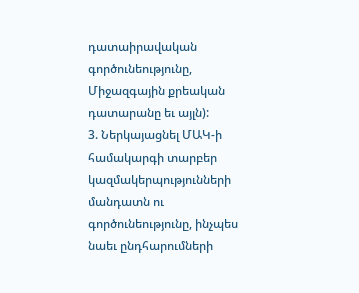դատաիրավական գործունեությունը, Միջազգային քրեական
դատարանը եւ այլն):
3. Ներկայացնել ՄԱԿ-ի համակարգի տարբեր կազմակերպությունների
մանդատն ու գործունեությունը, ինչպես նաեւ ընդհարումների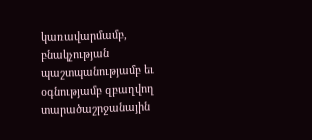կառավարմամբ, բնակչության
պաշտպանությամբ եւ օգնությամբ զբաղվող տարածաշրջանային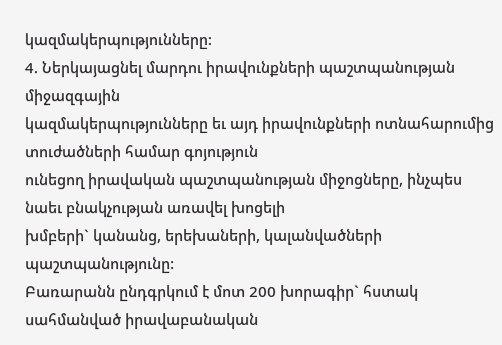կազմակերպությունները:
4. Ներկայացնել մարդու իրավունքների պաշտպանության միջազգային
կազմակերպությունները եւ այդ իրավունքների ոտնահարումից տուժածների համար գոյություն
ունեցող իրավական պաշտպանության միջոցները, ինչպես նաեւ բնակչության առավել խոցելի
խմբերի` կանանց, երեխաների, կալանվածների պաշտպանությունը:
Բառարանն ընդգրկում է մոտ 200 խորագիր` հստակ սահմանված իրավաբանական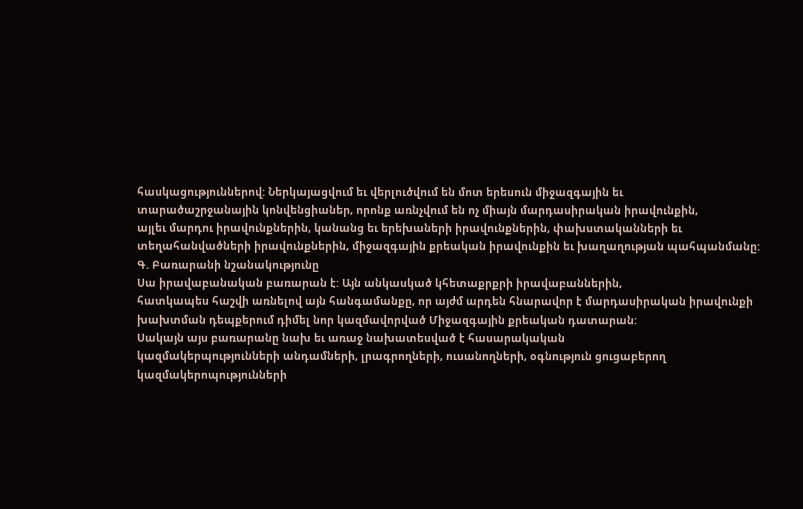հասկացություններով: Ներկայացվում եւ վերլուծվում են մոտ երեսուն միջազգային եւ
տարածաշրջանային կոնվենցիաներ, որոնք առնչվում են ոչ միայն մարդասիրական իրավունքին,
այլեւ մարդու իրավունքներին, կանանց եւ երեխաների իրավունքներին, փախստականների եւ
տեղահանվածների իրավունքներին, միջազգային քրեական իրավունքին եւ խաղաղության պահպանմանը:
Գ. Բառարանի նշանակությունը
Սա իրավաբանական բառարան է: Այն անկասկած կհետաքրքրի իրավաբաններին,
հատկապես հաշվի առնելով այն հանգամանքը, որ այժմ արդեն հնարավոր է մարդասիրական իրավունքի
խախտման դեպքերում դիմել նոր կազմավորված Միջազգային քրեական դատարան:
Սակայն այս բառարանը նախ եւ առաջ նախատեսված է հասարակական
կազմակերպությունների անդամների, լրագրողների, ուսանողների, օգնություն ցուցաբերող
կազմակերոպությունների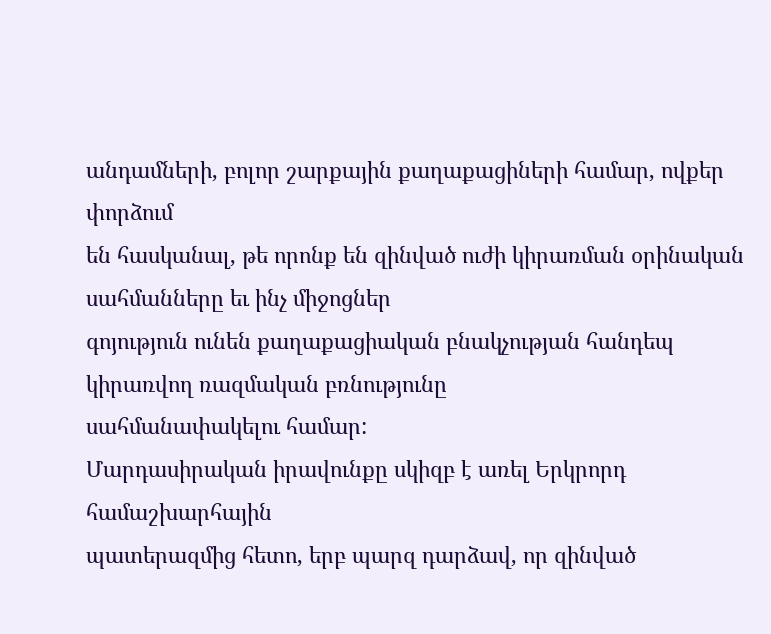անդամների, բոլոր շարքային քաղաքացիների համար, ովքեր փորձում
են հասկանալ, թե որոնք են զինված ուժի կիրառման օրինական սահմանները եւ ինչ միջոցներ
գոյություն ունեն քաղաքացիական բնակչության հանդեպ կիրառվող ռազմական բռնությունը
սահմանափակելու համար:
Մարդասիրական իրավունքը սկիզբ է առել Երկրորդ համաշխարհային
պատերազմից հետո, երբ պարզ դարձավ, որ զինված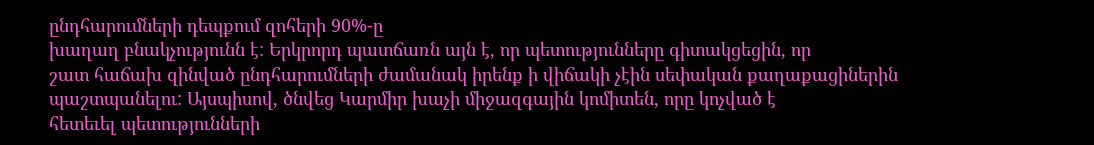ընդհարումների դեպքում զոհերի 90%-ը
խաղաղ բնակչությունն է: Երկրորդ պատճառն այն է, որ պետությունները գիտակցեցին, որ
շատ հաճախ զինված ընդհարումների ժամանակ իրենք ի վիճակի չէին սեփական քաղաքացիներին
պաշտպանելու: Այսպիսով, ծնվեց Կարմիր խաչի միջազգային կոմիտեն, որը կոչված է
հետեւել պետությունների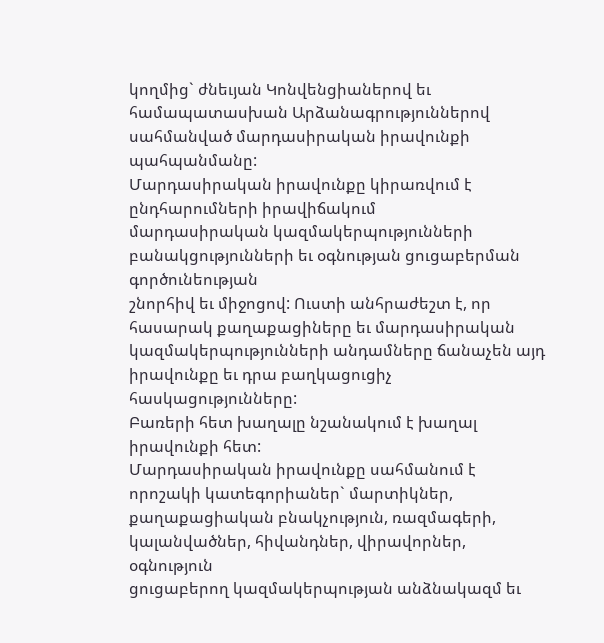կողմից` ժնեւյան Կոնվենցիաներով եւ համապատասխան Արձանագրություններով
սահմանված մարդասիրական իրավունքի պահպանմանը:
Մարդասիրական իրավունքը կիրառվում է ընդհարումների իրավիճակում
մարդասիրական կազմակերպությունների բանակցությունների եւ օգնության ցուցաբերման գործունեության
շնորհիվ եւ միջոցով: Ուստի անհրաժեշտ է, որ հասարակ քաղաքացիները եւ մարդասիրական
կազմակերպությունների անդամները ճանաչեն այդ իրավունքը եւ դրա բաղկացուցիչ հասկացությունները:
Բառերի հետ խաղալը նշանակում է խաղալ իրավունքի հետ:
Մարդասիրական իրավունքը սահմանում է որոշակի կատեգորիաներ` մարտիկներ,
քաղաքացիական բնակչություն, ռազմագերի, կալանվածներ, հիվանդներ, վիրավորներ, օգնություն
ցուցաբերող կազմակերպության անձնակազմ եւ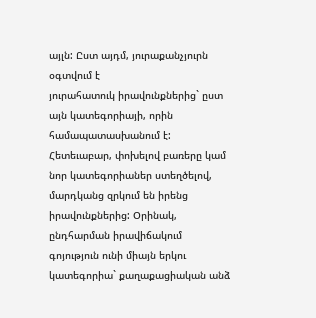այլն: Ըստ այդմ, յուրաքանչյուրն օգտվում է
յուրահատուկ իրավունքներից` ըստ այն կատեգորիայի, որին համապատասխանում է:
Հետեւաբար, փոխելով բառերը կամ նոր կատեգորիաներ ստեղծելով, մարդկանց զրկում են իրենց
իրավունքներից: Օրինակ, ընդհարման իրավիճակում գոյություն ունի միայն երկու
կատեգորիա` քաղաքացիական անձ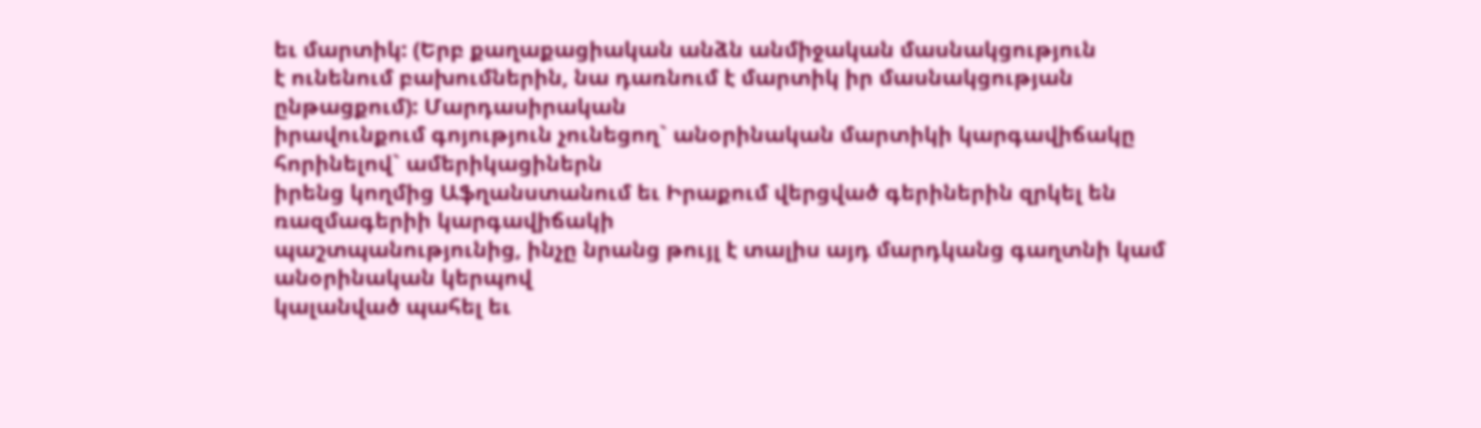եւ մարտիկ: (Երբ քաղաքացիական անձն անմիջական մասնակցություն
է ունենում բախումներին, նա դառնում է մարտիկ իր մասնակցության ընթացքում): Մարդասիրական
իրավունքում գոյություն չունեցող` անօրինական մարտիկի կարգավիճակը հորինելով` ամերիկացիներն
իրենց կողմից Աֆղանստանում եւ Իրաքում վերցված գերիներին զրկել են ռազմագերիի կարգավիճակի
պաշտպանությունից, ինչը նրանց թույլ է տալիս այդ մարդկանց գաղտնի կամ անօրինական կերպով
կալանված պահել եւ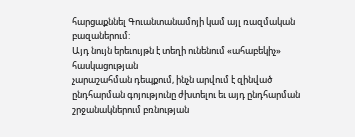հարցաքննել Գուանտանամոյի կամ այլ ռազմական բազաներում:
Այդ նույն երեւույթն է տեղի ունենում «ահաբեկիչ» հասկացության
չարաշահման դեպքում, ինչն արվում է զինված ընդհարման գոյությունը ժխտելու եւ այդ ընդհարման
շրջանակներում բռնության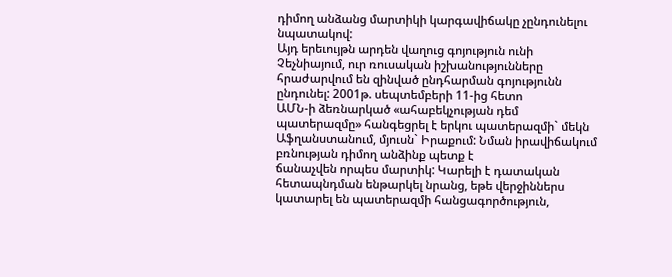դիմող անձանց մարտիկի կարգավիճակը չընդունելու նպատակով:
Այդ երեւույթն արդեն վաղուց գոյություն ունի Չեչնիայում, ուր ռուսական իշխանությունները
հրաժարվում են զինված ընդհարման գոյությունն ընդունել: 2001թ. սեպտեմբերի 11-ից հետո
ԱՄՆ-ի ձեռնարկած «ահաբեկչության դեմ պատերազմը» հանգեցրել է երկու պատերազմի` մեկն
Աֆղանստանում, մյուսն` Իրաքում: Նման իրավիճակում բռնության դիմող անձինք պետք է
ճանաչվեն որպես մարտիկ: Կարելի է դատական հետապնդման ենթարկել նրանց, եթե վերջիններս
կատարել են պատերազմի հանցագործություն,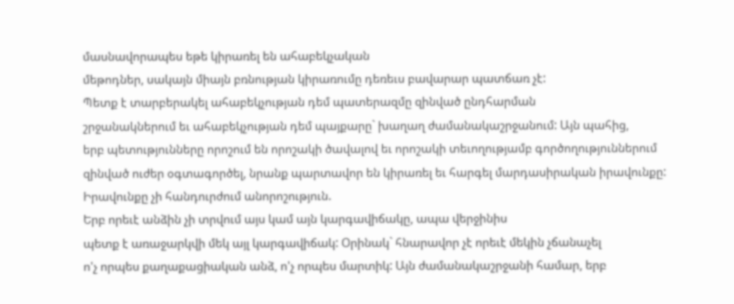մասնավորապես եթե կիրառել են ահաբեկչական
մեթոդներ, սակայն միայն բռնության կիրառումը դեռեւս բավարար պատճառ չէ:
Պետք է տարբերակել ահաբեկչության դեմ պատերազմը զինված ընդհարման
շրջանակներում եւ ահաբեկչության դեմ պայքարը` խաղաղ ժամանակաշրջանում: Այն պահից,
երբ պետությունները որոշում են որոշակի ծավալով եւ որոշակի տեւողությամբ գործողություններում
զինված ուժեր օգտագործել, նրանք պարտավոր են կիրառել եւ հարգել մարդասիրական իրավունքը:
Իրավունքը չի հանդուրժում անորոշություն.
Երբ որեւէ անձին չի տրվում այս կամ այն կարգավիճակը, ապա վերջինիս
պետք է առաջարկվի մեկ այլ կարգավիճակ: Օրինակ` հնարավոր չէ որեւէ մեկին չճանաչել
ո'չ որպես քաղաքացիական անձ, ո'չ որպես մարտիկ: Այն ժամանակաշրջանի համար, երբ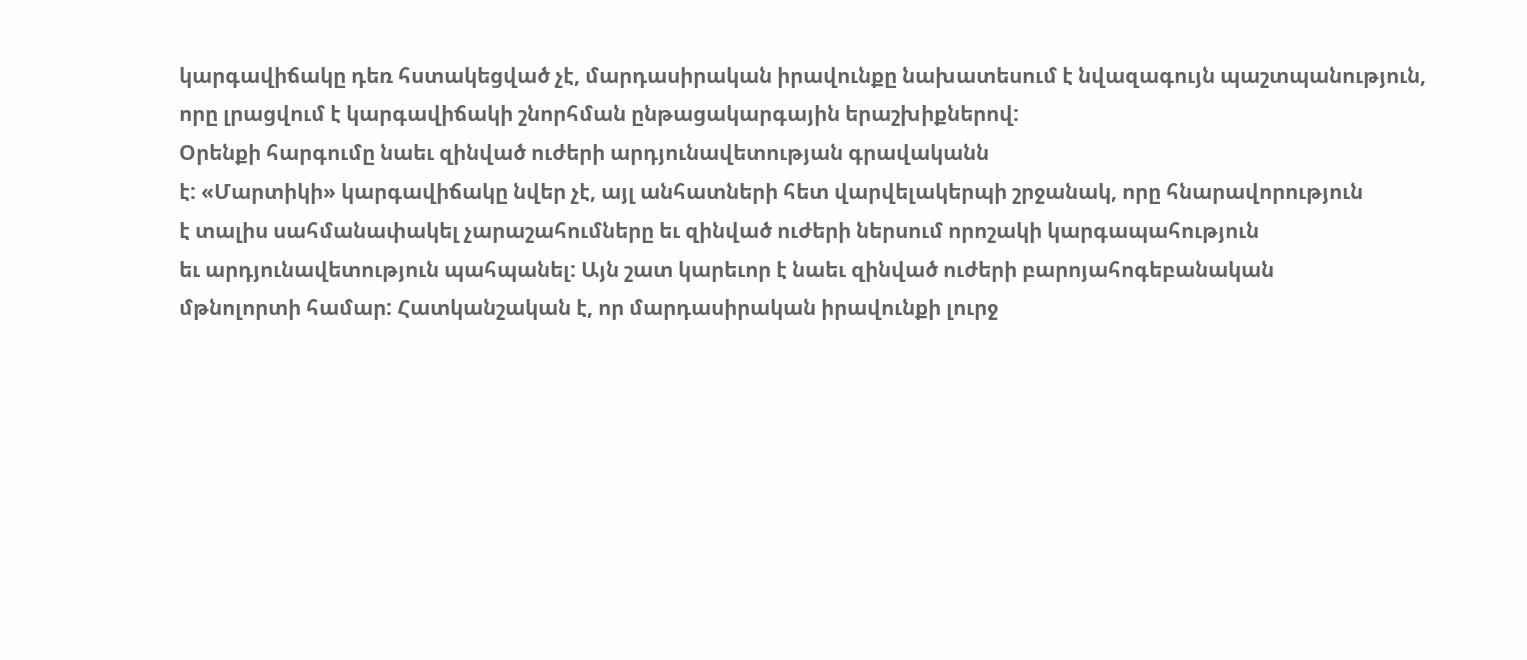կարգավիճակը դեռ հստակեցված չէ, մարդասիրական իրավունքը նախատեսում է նվազագույն պաշտպանություն,
որը լրացվում է կարգավիճակի շնորհման ընթացակարգային երաշխիքներով:
Օրենքի հարգումը նաեւ զինված ուժերի արդյունավետության գրավականն
է: «Մարտիկի» կարգավիճակը նվեր չէ, այլ անհատների հետ վարվելակերպի շրջանակ, որը հնարավորություն
է տալիս սահմանափակել չարաշահումները եւ զինված ուժերի ներսում որոշակի կարգապահություն
եւ արդյունավետություն պահպանել: Այն շատ կարեւոր է նաեւ զինված ուժերի բարոյահոգեբանական
մթնոլորտի համար: Հատկանշական է, որ մարդասիրական իրավունքի լուրջ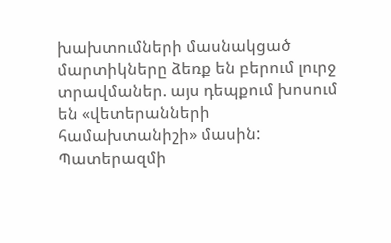խախտումների մասնակցած
մարտիկները ձեռք են բերում լուրջ տրավմաներ. այս դեպքում խոսում են «վետերանների
համախտանիշի» մասին: Պատերազմի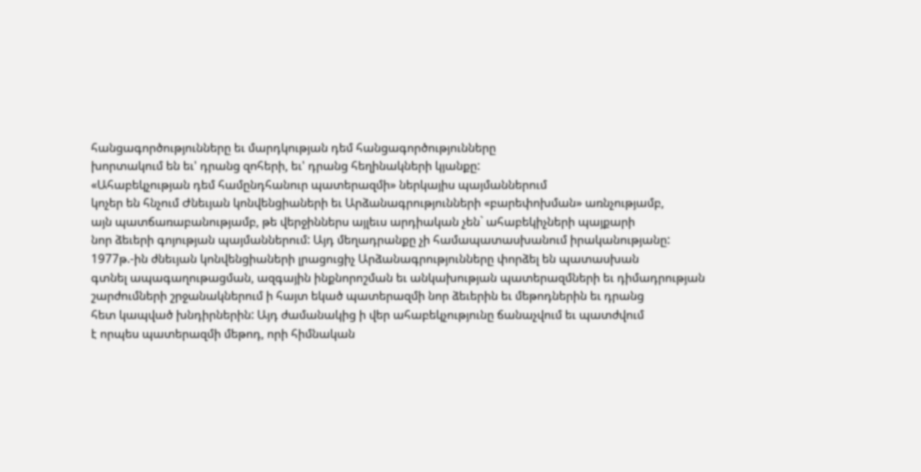հանցագործությունները եւ մարդկության դեմ հանցագործությունները
խորտակում են եւ' դրանց զոհերի, եւ' դրանց հեղինակների կյանքը:
«Ահաբեկչության դեմ համընդհանուր պատերազմի» ներկայիս պայմաններում
կոչեր են հնչում Ժնեւյան կոնվենցիաների եւ Արձանագրությունների «բարեփոխման» առնչությամբ,
այն պատճառաբանությամբ, թե վերջիններս այլեւս արդիական չեն` ահաբեկիչների պայքարի
նոր ձեւերի գոյության պայմաններում: Այդ մեղադրանքը չի համապատասխանում իրականությանը:
1977թ.-ին ժնեւյան կոնվենցիաների լրացուցիչ Արձանագրությունները փորձել են պատասխան
գտնել ապագաղութացման, ազգային ինքնորոշման եւ անկախության պատերազմների եւ դիմադրության
շարժումների շրջանակներում ի հայտ եկած պատերազմի նոր ձեւերին եւ մեթոդներին եւ դրանց
հետ կապված խնդիրներին: Այդ ժամանակից ի վեր ահաբեկչությունը ճանաչվում եւ պատժվում
է որպես պատերազմի մեթոդ, որի հիմնական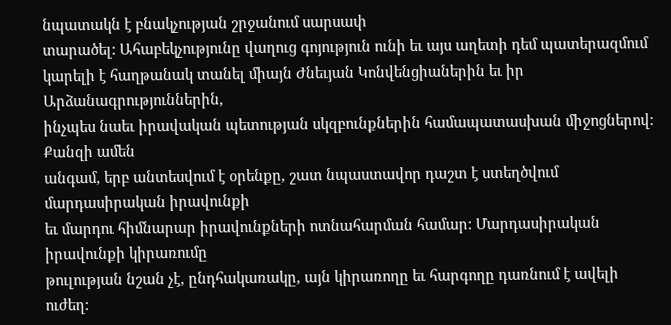նպատակն է բնակչության շրջանում սարսափ
տարածել: Ահաբեկչությունը վաղուց գոյություն ունի եւ այս աղետի դեմ պատերազմում
կարելի է հաղթանակ տանել միայն Ժնեւյան Կոնվենցիաներին եւ իր Արձանագրություններին,
ինչպես նաեւ իրավական պետության սկզբունքներին համապատասխան միջոցներով: Քանզի ամեն
անգամ, երբ անտեսվում է օրենքը, շատ նպաստավոր դաշտ է ստեղծվում մարդասիրական իրավունքի
եւ մարդու հիմնարար իրավունքների ոտնահարման համար: Մարդասիրական իրավունքի կիրառումը
թուլության նշան չէ, ընդհակառակը, այն կիրառողը եւ հարգողը դառնում է ավելի ուժեղ: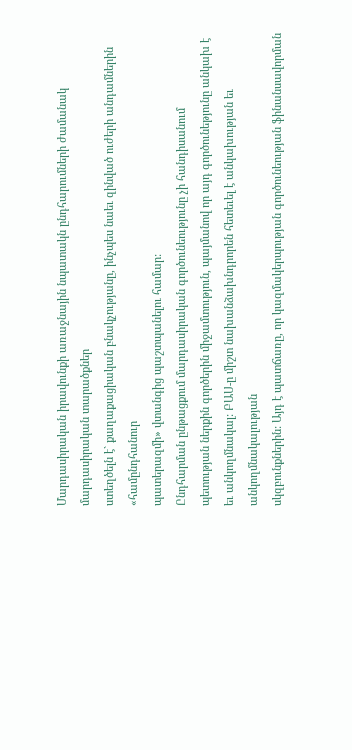Մարդասիրական իրավունքի առաջնային նպատակն ընդհարումների ժամանակ մարդասիրական տարածքներ
ստեղծելն է` քաղաքացիական բնակչությանը, ինչպես նաեւ զինված ուժերի անդամներին «համընդհանուր
պատերազմի» վտանգից պաշտպանելու համար:
Ընդհարման ընթացքում մարդասիրական գործունեությունը չի հանդիսանում
պետության ներքին գործերին միջամտություն, պայմանով որ այդ գործունեթյունը անկախ է
եւ անկողմնակալ: ԲԱՍ-ը միշտ նախանձախնդրորեն հետեւել է անկախության եւ անկողմնակալության
սկզբունքներին: Այդ է պատճառը, որ կազմակերպության գործունեության ֆինանսավորման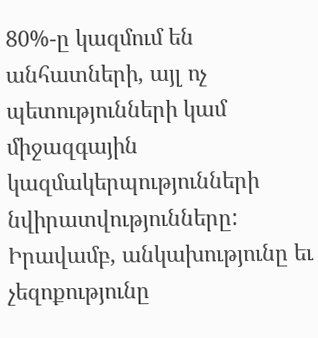80%-ը կազմում են անհատների, այլ ոչ պետությունների կամ միջազգային կազմակերպությունների
նվիրատվությունները: Իրավամբ, անկախությունը եւ չեզոքությունը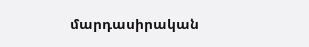մարդասիրական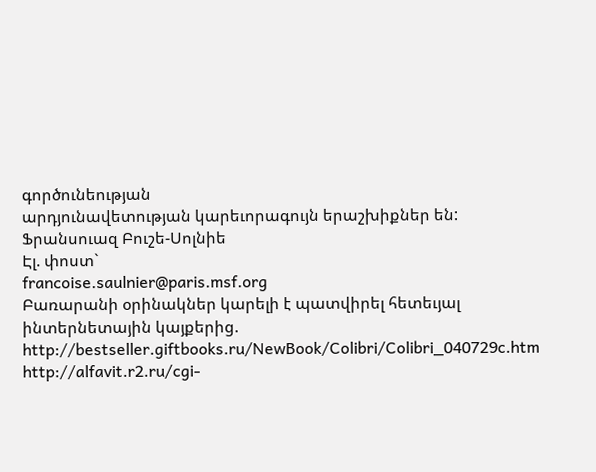գործունեության
արդյունավետության կարեւորագույն երաշխիքներ են:
Ֆրանսուազ Բուշե-Սոլնիե
Էլ. փոստ`
francoise.saulnier@paris.msf.org
Բառարանի օրինակներ կարելի է պատվիրել հետեւյալ ինտերնետային կայքերից.
http://bestseller.giftbooks.ru/NewBook/Colibri/Colibri_040729c.htm
http://alfavit.r2.ru/cgi-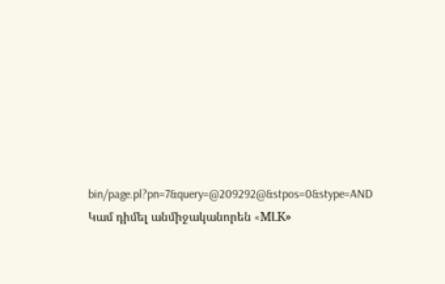bin/page.pl?pn=7&query=@209292@&stpos=0&stype=AND
Կամ դիմել անմիջականորեն «MԼK»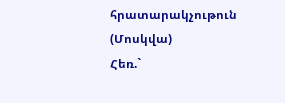հրատարակչութուն (Մոսկվա)
Հեռ.`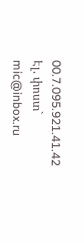00.7.095.921.41.42
Էլ. փոստ`
mic@inbox.ru